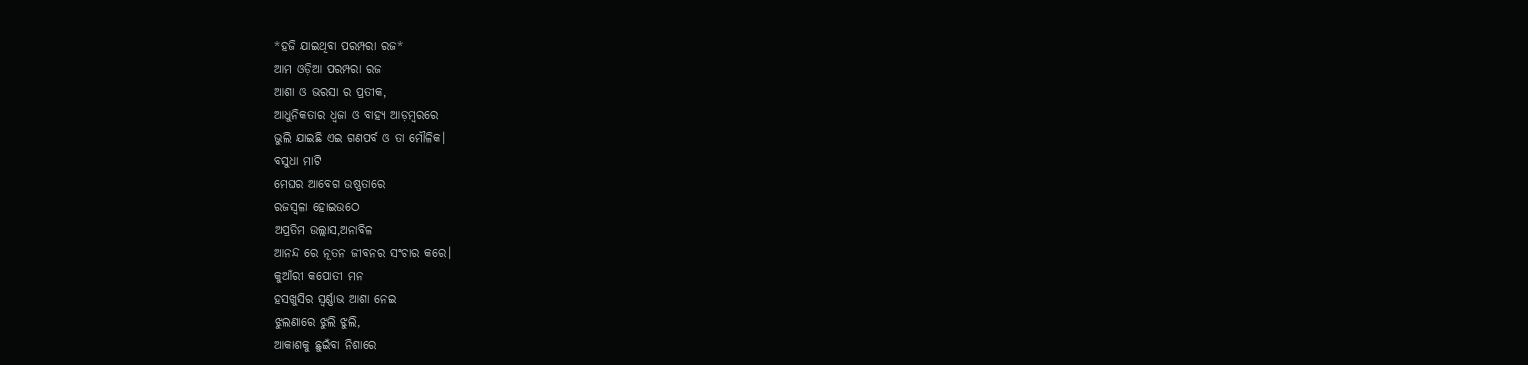*ହଜି ଯାଇଥିବା ପରମ୍ପରା ରଜ*
ଆମ ଓଡ଼ିଆ ପରମ୍ପରା ରଜ
ଆଶା ଓ ଭରସା ର ପ୍ରତୀକ,
ଆଧୁନିକତାର ଧ୍ଵଜା ଓ ବାହ୍ୟ ଆଡ଼ମ୍ବରରେ
ଭୁଲି ଯାଇଛି ଏଇ ଗଣପର୍ବ ଓ ତା ମୌଳିକ।
ବସୁଧା ମାଟି
ମେଘର ଆବେଗ ଉଷ୍ଣତାରେ
ରଜସ୍ଵଳା ହୋଇଉଠେ
ଅପ୍ରତିମ ଉଲ୍ଲାସ,ଅନାବିଳ
ଆନନ୍ଦ ରେ ନୂତନ ଜୀବନର ସଂଚାର କରେ।
କୁଆଁରୀ କପୋତୀ ମନ
ହସଖୁସିର ସ୍ବର୍ଣ୍ଣାଭ ଆଶା ନେଇ
ଝୁଲଣାରେ ଝୁଲି ଝୁଲି,
ଆକାଶକୁ ଛୁଇଁବା ନିଶାରେ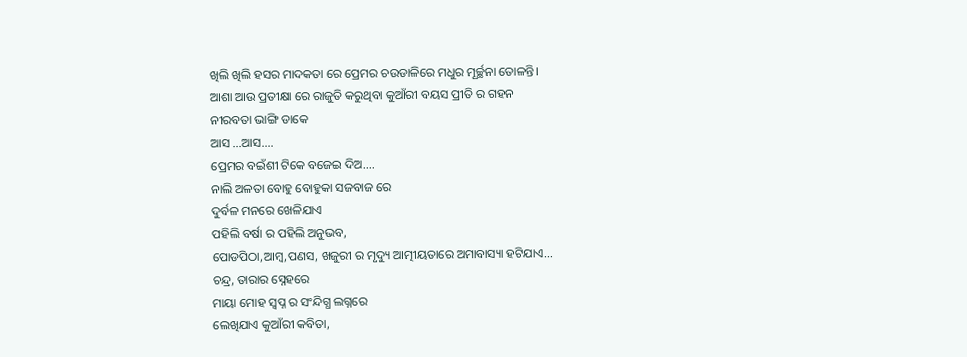ଖିଲି ଖିଲି ହସର ମାଦକତା ରେ ପ୍ରେମର ଚଉଡାଳିରେ ମଧୁର ମୂର୍ଚ୍ଛନା ତୋଳନ୍ତି।
ଆଶା ଆଉ ପ୍ରତୀକ୍ଷା ରେ ରାଜୁତି କରୁଥିବା କୁଆଁରୀ ବୟସ ପ୍ରୀତି ର ଗହନ
ନୀରବତା ଭାଙ୍ଗି ଡାକେ
ଆସ ...ଆସ....
ପ୍ରେମର ବଇଁଶୀ ଟିକେ ବଜେଇ ଦିଅ....
ନାଲି ଅଳତା ବୋହୁ ବୋହୁକା ସଜବାଜ ରେ
ଦୁର୍ବଳ ମନରେ ଖେଳିଯାଏ
ପହିଲି ବର୍ଷା ର ପହିଲି ଅନୁଭବ,
ପୋଡପିଠା,ଆମ୍ବ,ପଣସ, ଖଜୁରୀ ର ମୃଦ୍ୟୁ ଆତ୍ମୀୟତାରେ ଅମାବାସ୍ୟା ହଟିଯାଏ...
ଚନ୍ଦ୍ର, ତାରାର ସ୍ନେହରେ
ମାୟା ମୋହ ସ୍ବପ୍ନ ର ସଂନ୍ଦିଗ୍ଧ ଲଗ୍ନରେ
ଲେଖିଯାଏ କୁଆଁରୀ କବିତା,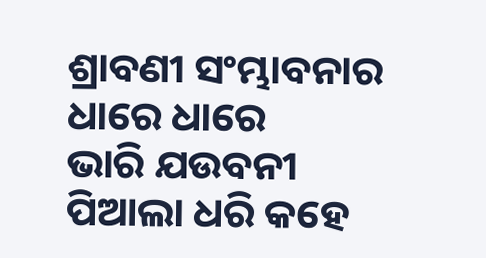ଶ୍ରାବଣୀ ସଂମ୍ଭାବନାର ଧାରେ ଧାରେ
ଭାରି ଯଉବନୀ ପିଆଲା ଧରି କହେ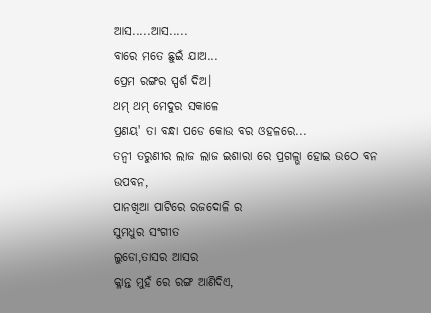ଆସ.....ଆସ.....
ବାରେ ମତେ ଛୁଇଁ ଯାଅ...
ପ୍ରେମ ରଙ୍ଗର ସ୍ପର୍ଶ ଦିଅ।
ଥମ୍ ଥମ୍ ମେଦୁର ସକାଳେ
ପ୍ରଣୟ' ତା ବନ୍ଧା ପଡେ କୋଉ ବର ଓହଳରେ...
ତନ୍ବୀ ତରୁଣୀର ଲାଜ ଲାଜ ଇଶାରା ରେ ପ୍ରଗଳ୍ଭା ହୋଇ ଉଠେ ବନ ଉପବନ,
ପାନଖିଆ ପାଟିରେ ରଜଦୋଳି ର
ସୁମଧୁର ସଂଗୀତ
ଲୁଡୋ,ତାସର ଆସର
କ୍ଳାନ୍ତ ମୁହଁ ରେ ରଙ୍ଗ ଆଣିଦିଏ,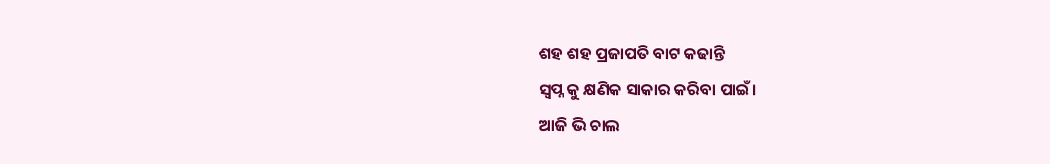ଶହ ଶହ ପ୍ରଜାପତି ବାଟ କଢାନ୍ତି
ସ୍ବପ୍ନ କୁ କ୍ଷଣିକ ସାକାର କରିବା ପାଇଁ।
ଆଜି ଭି ଚାଲ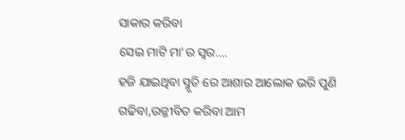ସାକାର କରିବା
ସେଇ ମାଟି ମା'ର ସ୍ବର....
ହଜି ଯାଇଥିବା ସ୍ମୃତି ରେ ଆଶାର ଆଲୋକ ଭରି ପୁଣି ଗଢିବା,ଉଜ୍ଜୀବିତ କରିବା ଆମ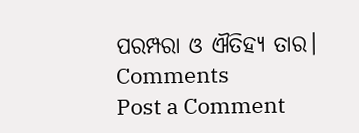ପରମ୍ପରା ଓ ଐତିହ୍ୟ ତାର।
Comments
Post a Comment